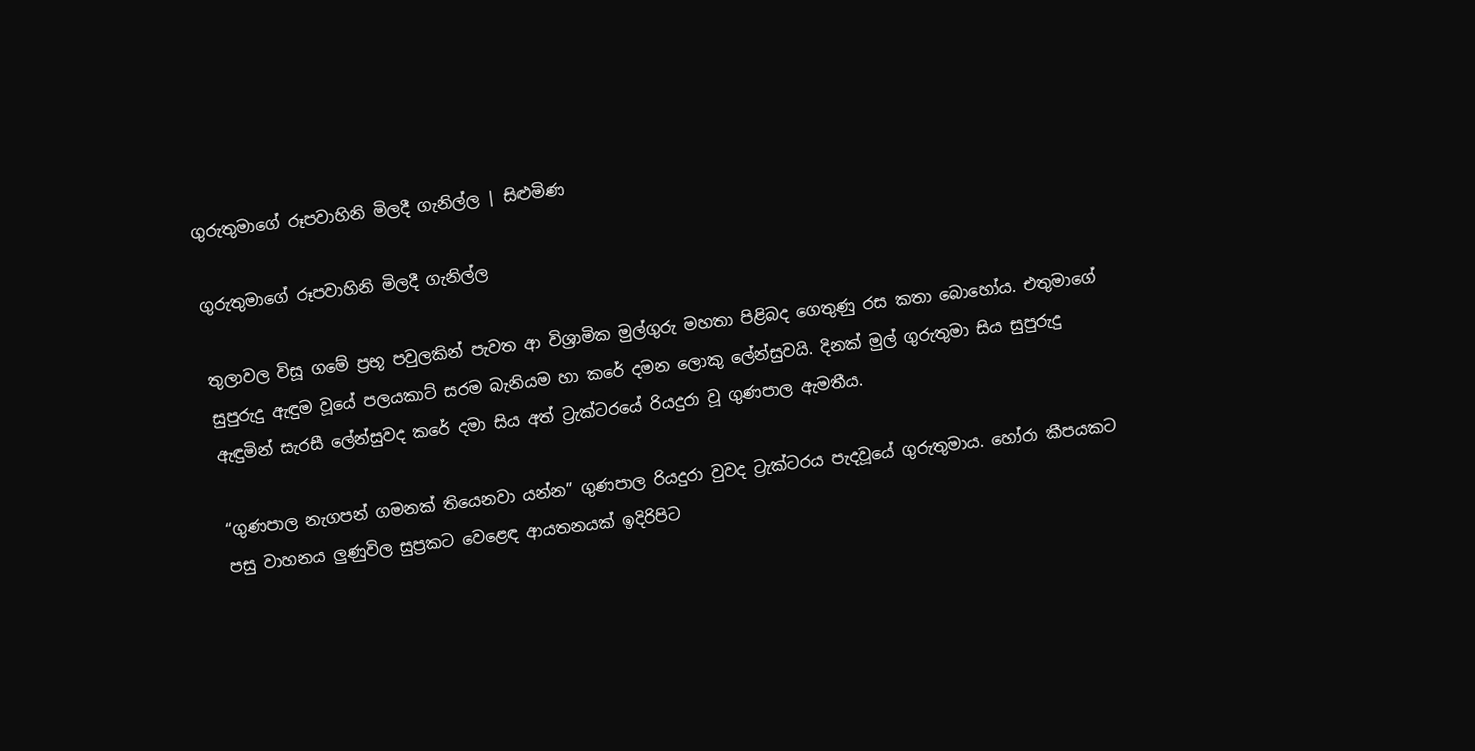ගුරුතුමාගේ රූපවාහිනි මිලදී ගැනිල්ල | සිළුමිණ

ගුරුතුමාගේ රූපවාහිනි මිලදී ගැනිල්ල

තුලාවල විසූ ගමේ ප්‍රභූ පවුලකින් පැවත ආ විශ්‍රාමික මුල්ගුරු මහතා පිළිබද ගෙතුණු රස කතා බොහෝය. එතුමාගේ සුපුරුදු ඇඳුම වූයේ පලයකාට් සරම බැනියම හා කරේ දමන ලොකු ලේන්සුවයි. දිනක් මුල් ගුරුතුමා සිය සුපුරුදු ඇඳුමින් සැරසී ලේන්සුවද කරේ දමා සිය අත් ට්‍රැක්ටරයේ රියදුරා වූ ගුණපාල ඇමතීය.

“ගුණපාල නැගපන් ගමනක් තියෙනවා යන්න” ගුණපාල රියදුරා වුවද ට්‍රැක්ටරය පැදවූයේ ගුරුතුමාය. හෝරා කීපයකට පසු වාහනය ලුණුවිල සුප්‍රකට වෙළෙඳ ආයතනයක් ඉදිරිපිට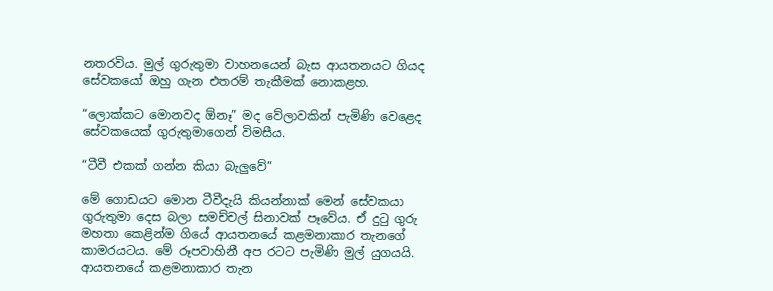නතරවිය. මුල් ගුරුතුමා වාහනයෙන් බැස ආයතනයට ගියද සේවකයෝ ඔහු ගැන එතරම් තැකීමක් නොකළහ.

“ලොක්කට මොනවද ඕනෑ” මද වේලාවකින් පැමිණි වෙළෙද සේවකයෙක් ගුරුතුමාගෙන් විමසීය.

“ටීවී එකක් ගන්න කියා බැලුවේ”

මේ ගොඩයට මොන ටීවීදැයි කියන්නාක් මෙන් සේවකයා ගුරුතුමා දෙස බලා සමච්චල් සිනාවක් පෑවේය. ඒ දුටු ගුරු මහතා කෙළින්ම ගියේ ආයතනයේ කළමනාකාර තැනගේ කාමරයටය. මේ රූපවාහිනී අප රටට පැමිණි මුල් යුගයයි. ආයතනයේ කළමනාකාර තැන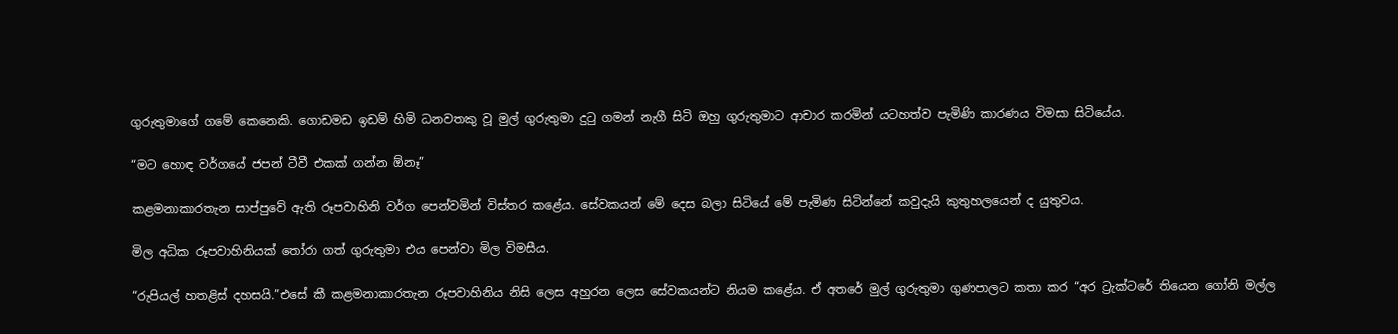ගුරුතුමාගේ ගමේ කෙනෙකි. ගොඩමඩ ඉඩම් හිමි ධනවතකු වූ මුල් ගුරුතුමා දුටු ගමන් නැගී සිටි ඔහු ගුරුතුමාට ආචාර කරමින් යටහත්ව පැමිණි කාරණය විමසා සිටියේය.

“මට හොඳ වර්ගයේ ජපන් ටීවී එකක් ගන්න ඕනෑ”

කළමනාකාරතැන සාප්පුවේ ඇති රූපවාහිනි වර්ග පෙන්වමින් විස්තර කළේය. සේවකයන් මේ දෙස බලා සිටියේ මේ පැමිණ සිටින්නේ කවුදැයි කුතුහලයෙන් ද යුතුවය.

මිල අධික රූපවාහිනියක් තෝරා ගත් ගුරුතුමා එය පෙන්වා මිල විමසීය.

“රුපියල් හතළිස් දහසයි.”එසේ කී කළමනාකාරතැන රූපවාහිනිය නිසි ලෙස අහුරන ලෙස සේවකයන්ට නියම කළේය. ඒ අතරේ මුල් ගුරුතුමා ගුණපාලට කතා කර “අර ට්‍රැක්ටරේ තියෙන ගෝනි මල්ල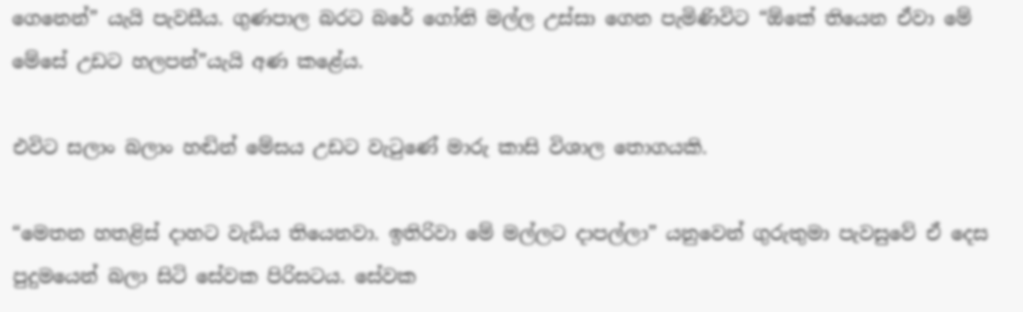ගෙනෙන්” යැයි පැවසීය. ගුණපාල බරට බරේ ගෝනි මල්ල උස්සා ගෙන පැමිණිවිට “ඕකේ තියෙන ඒවා මේ මේසේ උඩට හලපන්”යැයි අණ කළේය.

එවිට සලාං බලාං හඬින් මේසය උඩට වැටුණේ මාරු කාසි විශාල තොගයකි.

“මෙතන හතළිස් දාහට වැඩිය තියෙනවා. ඉතිරිවා මේ මල්ලට දාපල්ලා” යනුවෙන් ගුරුතුමා පැවසුවේ ඒ දෙස පුදුමයෙන් බලා සිටි සේවක පිරිසටය. සේවක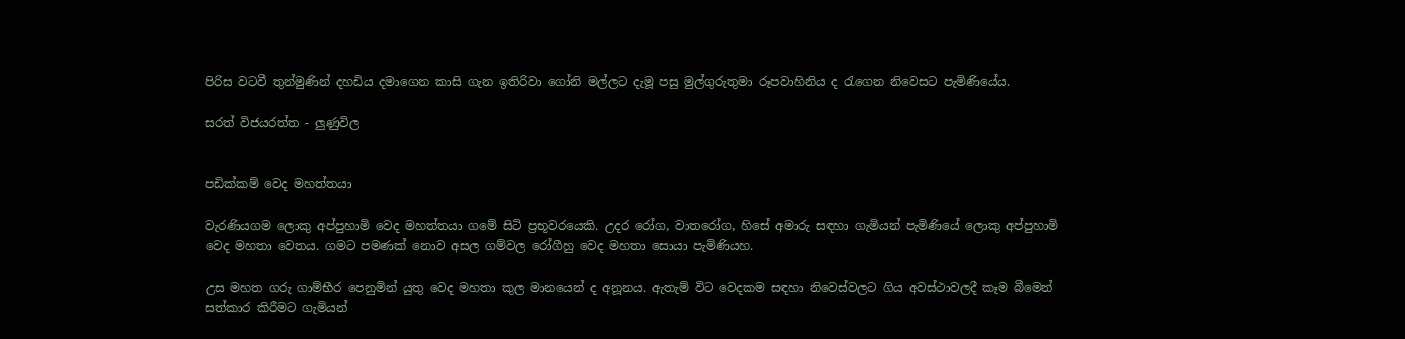පිරිස වටවී තුන්මුණින් දහඩිය දමාගෙන කාසි ගැන ඉතිරිවා ගෝනි මල්ලට දැමූ පසු මුල්ගුරුතුමා රූපවාහිනිය ද රැගෙන නිවෙසට පැමිණියේය.

සරත් විජයරත්ත - ලුණුවිල


පඩික්කම් වෙද මහත්තයා

වැරණියගම ලොකු අප්පුහාමි වෙද මහත්තයා ගමේ සිටි ප්‍රභූවරයෙකි. උදර රෝග, වාතරෝග, හිසේ අමාරු සඳහා ගැමියන් පැමිණියේ ලොකු අප්පුහාමි වෙද මහතා වෙතය. ගමට පමණක් නොව අසල ගම්වල රෝගීහු වෙද මහතා සොයා පැමිණියහ.

උස මහත ගරු ගාම්භීර පෙනුමින් යුතු වෙද මහතා කුල මානයෙන් ද අනූනය. ඇතැම් විට වෙදකම සඳහා නිවෙස්වලට ගිය අවස්ථාවලදී කෑම බීමෙන් සත්කාර කිරීමට ගැමියන්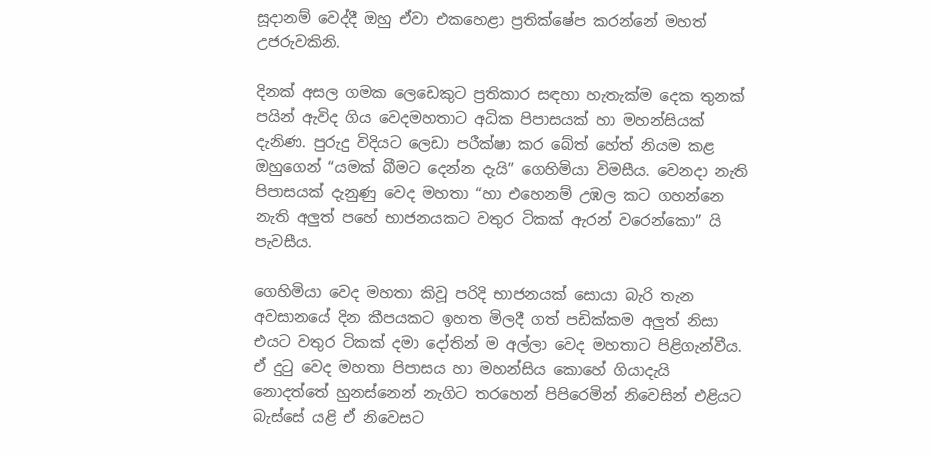සූදානම් වෙද්දී ඔහු ඒවා එකහෙළා ප්‍රතික්ෂේප කරන්නේ මහත් උජරුවකිනි.

දිනක් අසල ගමක ලෙඩෙකුට ප්‍රතිකාර සඳහා හැතැක්ම දෙක තුනක් පයින් ඇවිද ගිය වෙදමහතාට අධික පිපාසයක් හා මහන්සියක් දැනිණ. පුරුදු විදියට ලෙඩා පරීක්ෂා කර බේත් හේත් නියම කළ ඔහුගෙන් “යමක් බීමට දෙන්න දැයි” ගෙහිමියා විමසීය. වෙනදා නැති පිපාසයක් දැනුණු වෙද මහතා “හා එහෙනම් උඹල කට ගහන්නෙ නැති අලුත් පහේ භාජනයකට වතුර ටිකක් ඇරන් වරෙන්කො” යි පැවසීය.

ගෙහිමියා වෙද මහතා කිවූ පරිදි භාජනයක් සොයා බැරි තැන අවසානයේ දින කීපයකට ඉහත මිලදී ගත් පඩික්කම අලුත් නිසා එයට වතුර ටිකක් දමා දෝතින් ම අල්ලා වෙද මහතාට පිළිගැන්වීය. ඒ දුටු වෙද මහතා පිපාසය හා මහන්සිය කොහේ ගියාදැයි නොදත්තේ හුනස්නෙන් නැගිට තරහෙන් පිපිරෙමින් නිවෙසින් එළියට බැස්සේ යළි ඒ නිවෙසට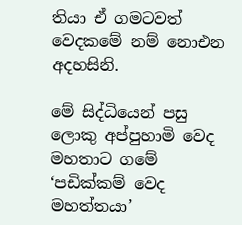තියා ඒ ගමටවත් වෙදකමේ නම් ‍නොඑන අදහසිනි.

මේ සිද්ධියෙන් පසු ලොකු අප්පුහාමි වෙද මහතාට ගමේ ‘පඩික්කම් වෙද මහත්තයා’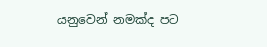යනුවෙන් නමක්ද පට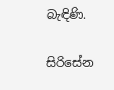බැඳිණි.

සිරිසේන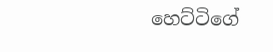හෙට්ටිගේ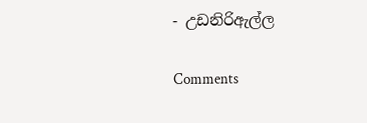- උඩනිරිඇල්ල

Comments